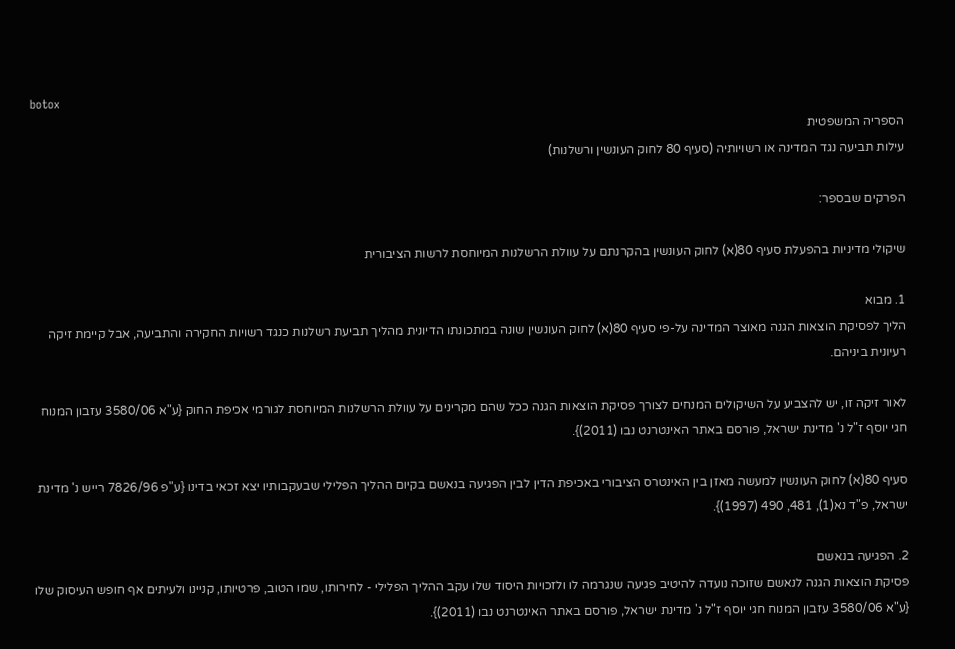botox
הספריה המשפטית
עילות תביעה נגד המדינה או רשויותיה (סעיף 80 לחוק העונשין ורשלנות)

הפרקים שבספר:

שיקולי מדיניות בהפעלת סעיף 80(א) לחוק העונשין בהקרנתם על עוולת הרשלנות המיוחסת לרשות הציבורית

1. מבוא
הליך לפסיקת הוצאות הגנה מאוצר המדינה על-פי סעיף 80(א) לחוק העונשין שונה במתכונתו הדיונית מהליך תביעת רשלנות כנגד רשויות החקירה והתביעה, אבל קיימת זיקה רעיונית ביניהם.

לאור זיקה זו, יש להצביע על השיקולים המנחים לצורך פסיקת הוצאות הגנה ככל שהם מקרינים על עוולת הרשלנות המיוחסת לגורמי אכיפת החוק {ע"א 3580/06 עזבון המנוח חגי יוסף ז"ל נ' מדינת ישראל, פורסם באתר האינטרנט נבו (2011)}.

סעיף 80(א) לחוק העונשין למעשה מאזן בין האינטרס הציבורי באכיפת הדין לבין הפגיעה בנאשם בקיום ההליך הפלילי שבעקבותיו יצא זכאי בדינו {ע"פ 7826/96 רייש נ' מדינת ישראל, פ"ד נא(1), 481, 490 (1997)}.

2. הפגיעה בנאשם
פסיקת הוצאות הגנה לנאשם שזוכה נועדה להיטיב פגיעה שנגרמה לו ולזכויות היסוד שלו עקב ההליך הפלילי - לחירותו, שמו הטוב, פרטיותו, קניינו ולעיתים אף חופש העיסוק שלו {ע"א 3580/06 עזבון המנוח חגי יוסף ז"ל נ' מדינת ישראל, פורסם באתר האינטרנט נבו (2011)}.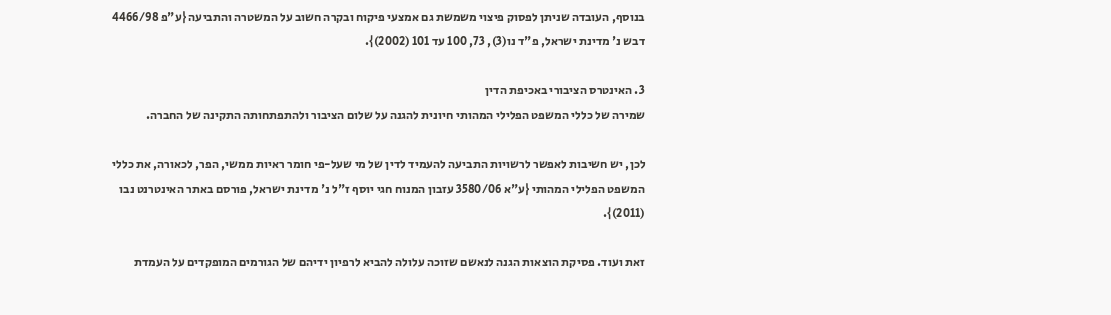בנוסף, העובדה שניתן לפסוק פיצוי משמשת גם אמצעי פיקוח ובקרה חשוב על המשטרה והתביעה {ע"פ 4466/98 דבש נ' מדינת ישראל, פ"ד נו(3), 73, 100 עד 101 (2002)}.

3. האינטרס הציבורי באכיפת הדין
שמירה של כללי המשפט הפלילי המהותי חיונית להגנה על שלום הציבור ולהתפתחותה התקינה של החברה.

לכן, יש חשיבות לאפשר לרשויות התביעה להעמיד לדין של מי שעל-פי חומר ראיות ממשי, הפר, לכאורה, את כללי המשפט הפלילי המהותי {ע"א 3580/06 עזבון המנוח חגי יוסף ז"ל נ' מדינת ישראל, פורסם באתר האינטרנט נבו (2011)}.

זאת ועוד. פסיקת הוצאות הגנה לנאשם שזוכה עלולה להביא לרפיון ידיהם של הגורמים המופקדים על העמדת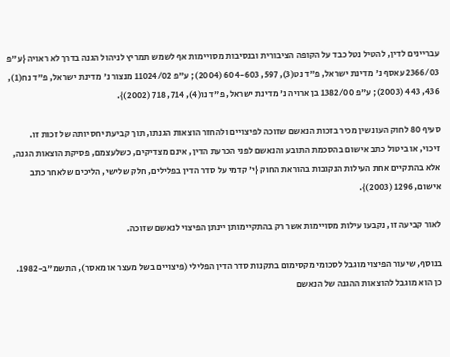עבריינים לדין, להטיל נטל כבד על הקופה הציבורית ובנסיבות מסויימות אף לשמש תמריץ לניהול הגנה בדרך לא ראויה {ע"פ 2366/03 עאסף נ' מדינת ישראל, פ"ד נט(3), 597, 604-603 (2004); ע"פ 11024/02 מנצור נ' מדינת ישראל, פ"ד נח(1), 436, 443 (2003); ע"פ 1382/00 בן ארויה נ' מדינת ישראל, פ"ד נו(4), 714, 718 (2002)}.

סעיף 80 לחוק העונשין מכיר בזכות הנאשם שזוכה לפיצויים ולהחזר הוצאות הגנתו, תוך קביעת יחסיותה של זכות זו.
זיכוי, או ביטול כתב אישום בהסכמת התובע והנאשם לפני הכרעת הדין, אינם מצדיקים, כשלעצמם, פסיקת הוצאות הגנה, אלא בהתקיים אחת העילות הנקובות בהוראת החוק {י' קדמי על סדר הדין בפלילים, חלק שלישי, הליכים שלאחר כתב אישום, 1296 (2003)}.

לאור קביעה זו, נקבעו עילות מסויימות אשר רק בהתקיימותן יינתן הפיצוי לנאשם שזוכה.

בנוסף, שיעור הפיצוי מוגבל לסכומי מקסימום בתקנות סדר הדין הפלילי (פיצויים בשל מעצר או מאסר), התשמ"ב-1982. כן הוא מוגבל להוצאות ההגנה של הנאשם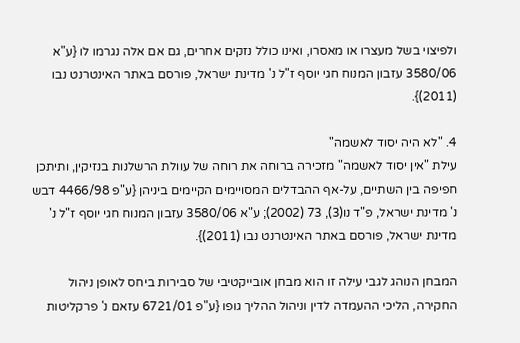ולפיצוי בשל מעצרו או מאסרו, ואינו כולל נזקים אחרים, גם אם אלה נגרמו לו {ע"א 3580/06 עזבון המנוח חגי יוסף ז"ל נ' מדינת ישראל, פורסם באתר האינטרנט נבו (2011)}.

4. "לא היה יסוד לאשמה"
עילת "אין יסוד לאשמה" מזכירה ברוחה את רוחה של עוולת הרשלנות בנזיקין, ותיתכן חפיפה בין השתיים, על-אף ההבדלים המסויימים הקיימים ביניהן {ע"פ 4466/98 דבש נ' מדינת ישראל, פ"ד נו(3), 73 (2002); ע"א 3580/06 עזבון המנוח חגי יוסף ז"ל נ' מדינת ישראל, פורסם באתר האינטרנט נבו (2011)}.

המבחן הנוהג לגבי עילה זו הוא מבחן אובייקטיבי של סבירות ביחס לאופן ניהול החקירה, הליכי ההעמדה לדין וניהול ההליך גופו {ע"פ 6721/01 עזאם נ' פרקליטות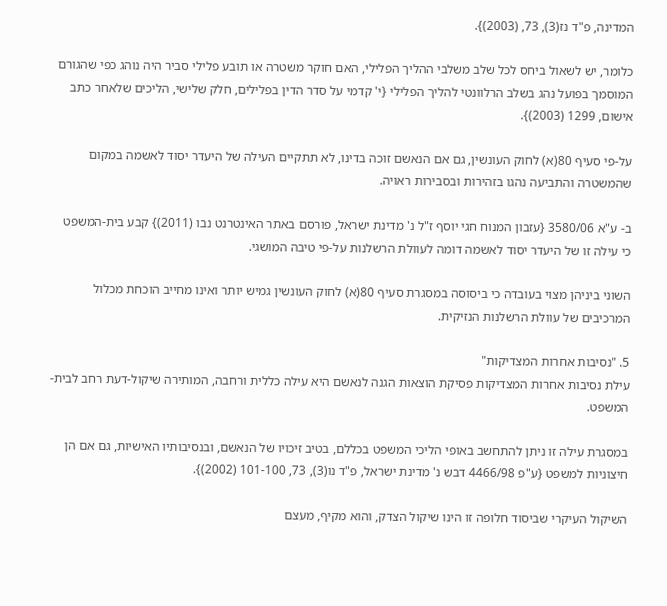המדינה, פ"ד נז(3), 73, (2003)}.

כלומר, יש לשאול ביחס לכל שלב משלבי ההליך הפלילי, האם חוקר משטרה או תובע פלילי סביר היה נוהג כפי שהגורם המוסמך בפועל נהג בשלב הרלוונטי להליך הפלילי {י' קדמי על סדר הדין בפלילים, חלק שלישי, הליכים שלאחר כתב אישום, 1299 (2003)}.

על-פי סעיף 80(א) לחוק העונשין, גם אם הנאשם זוכה בדינו, לא תתקיים העילה של היעדר יסוד לאשמה במקום שהמשטרה והתביעה נהגו בזהירות ובסבירות ראויה.

ב- ע"א 3580/06 {עזבון המנוח חגי יוסף ז"ל נ' מדינת ישראל, פורסם באתר האינטרנט נבו (2011)} קבע בית-המשפט כי עילה זו של היעדר יסוד לאשמה דומה לעוולת הרשלנות על-פי טיבה המושגי.

השוני ביניהן מצוי בעובדה כי ביסוסה במסגרת סעיף 80(א) לחוק העונשין גמיש יותר ואינו מחייב הוכחת מכלול המרכיבים של עוולת הרשלנות הנזיקית.

5. "נסיבות אחרות המצדיקות"
עילת נסיבות אחרות המצדיקות פסיקת הוצאות הגנה לנאשם היא עילה כללית ורחבה, המותירה שיקול-דעת רחב לבית-המשפט.

במסגרת עילה זו ניתן להתחשב באופי הליכי המשפט בכללם, בטיב זיכויו של הנאשם, ובנסיבותיו האישיות, גם אם הן חיצוניות למשפט {ע"פ 4466/98 דבש נ' מדינת ישראל, פ"ד נו(3), 73, 101-100 (2002)}.

השיקול העיקרי שביסוד חלופה זו הינו שיקול הצדק, והוא מקיף, מעצם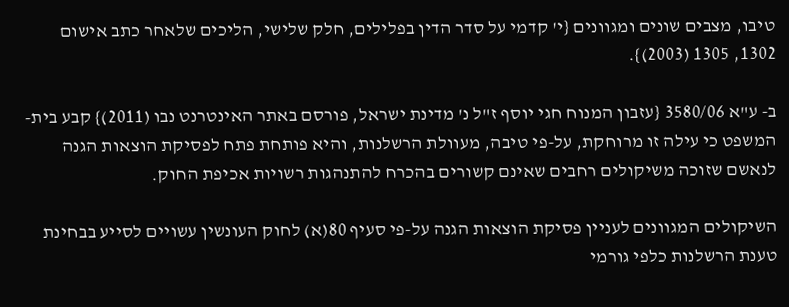טיבו, מצבים שונים ומגוונים {י' קדמי על סדר הדין בפלילים, חלק שלישי, הליכים שלאחר כתב אישום 1302, 1305 (2003)}.

ב- ע"א 3580/06 {עזבון המנוח חגי יוסף ז"ל נ' מדינת ישראל, פורסם באתר האינטרנט נבו (2011)} קבע בית-המשפט כי עילה זו מרוחקת, על-פי טיבה, מעוולת הרשלנות, והיא פותחת פתח לפסיקת הוצאות הגנה לנאשם שזוכה משיקולים רחבים שאינם קשורים בהכרח להתנהגות רשויות אכיפת החוק.

השיקולים המגוונים לעניין פסיקת הוצאות הגנה על-פי סעיף 80(א) לחוק העונשין עשויים לסייע בבחינת טענת הרשלנות כלפי גורמי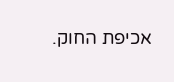אכיפת החוק.